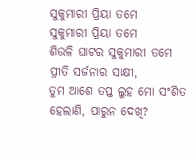ସୁକୁମାରୀ ପ୍ରିୟା ତମେ
ସୁକୁମାରୀ ପ୍ରିୟା ତମେ
ଶିଉଳି ଘାଟର ସୁକୁମାରୀ ତମେ
ପ୍ରୀତି ସର୍ଜନାର ସାକ୍ଷୀ,
ତୁମ ଆଶେ ତପ୍ତ ଲୁହ ମୋ ସଂଶିତ
ହେଲାଣି, ପାରୁନ ଦେଖି?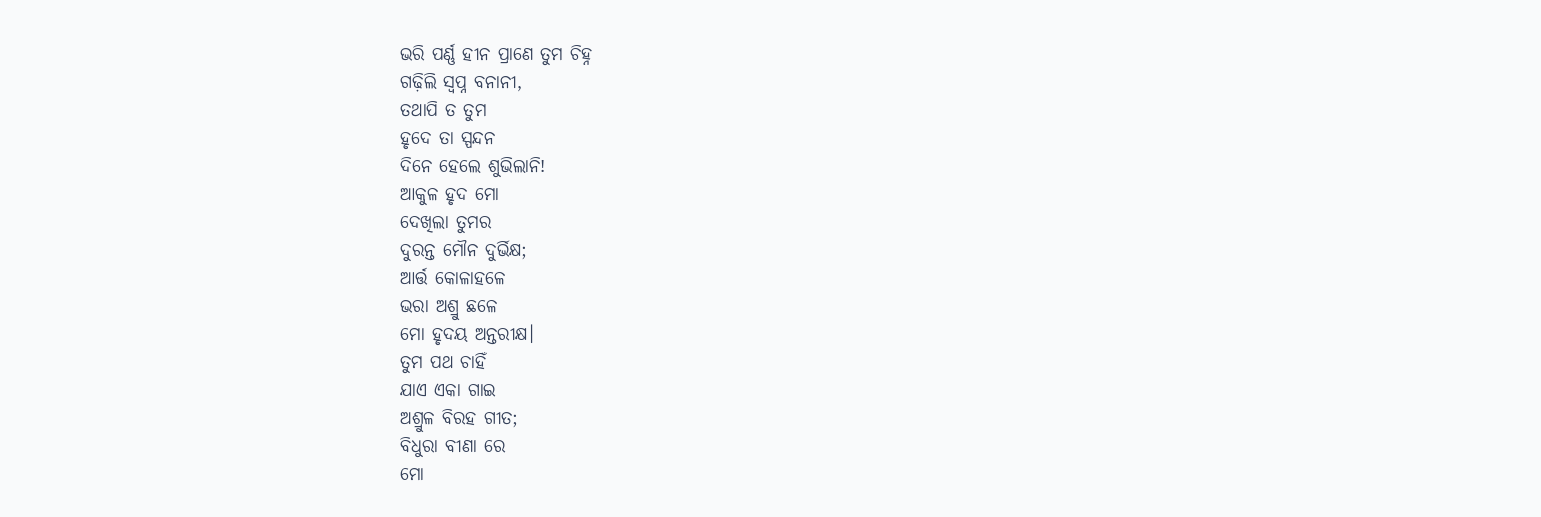ଭରି ପର୍ଣ୍ଣ ହୀନ ପ୍ରାଣେ ତୁମ ଚିହ୍ନ
ଗଢ଼ିଲି ସ୍ୱପ୍ନ ବନାନୀ,
ତଥାପି ତ ତୁମ
ହୃଦେ ତା ସ୍ପନ୍ଦନ
ଦିନେ ହେଲେ ଶୁଭିଲାନି!
ଆକୁଳ ହୃଦ ମୋ
ଦେଖିଲା ତୁମର
ଦୁରନ୍ତ ମୌନ ଦୁର୍ଭିକ୍ଷ;
ଆର୍ତ୍ତ କୋଳାହଳେ
ଭରା ଅଶ୍ରୁ ଛଳେ
ମୋ ହୃଦୟ ଅନ୍ତରୀକ୍ଷ।
ତୁମ ପଥ ଚାହିଁ
ଯାଏ ଏକା ଗାଇ
ଅଶ୍ରୁଳ ବିରହ ଗୀତ;
ବିଧୁରା ବୀଣା ରେ
ମୋ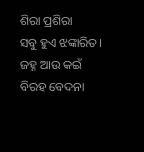ଶିରା ପ୍ରଶିରା
ସବୁ ହୁଏ ଝଙ୍କାରିତ।
ଜହ୍ନ ଆଉ କଇଁ
ବିରହ ବେଦନା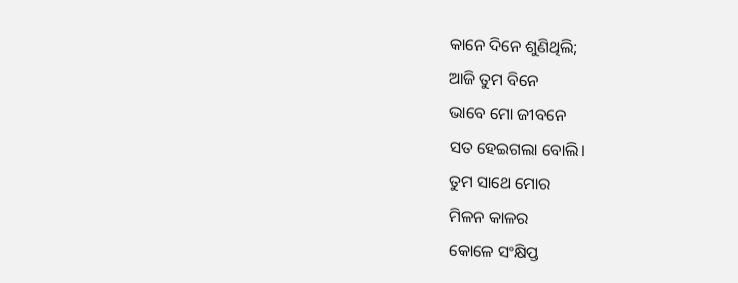କାନେ ଦିନେ ଶୁଣିଥିଲି;
ଆଜି ତୁମ ବିନେ
ଭାବେ ମୋ ଜୀବନେ
ସତ ହେଇଗଲା ବୋଲି।
ତୁମ ସାଥେ ମୋର
ମିଳନ କାଳର
କୋଳେ ସଂକ୍ଷିପ୍ତ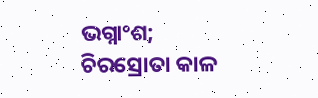ଭଗ୍ନାଂଶ;
ଚିରସ୍ରୋତା କାଳ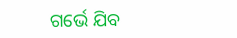ଗର୍ଭେ ଯିବ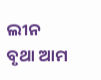ଲୀନ
ବୃଥା ଆମ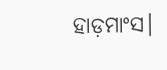ହାଡ଼ମାଂସ।